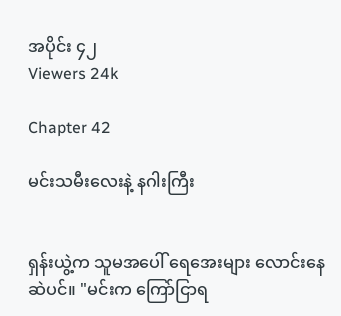အပိုင်း ၄၂
Viewers 24k

Chapter 42

မင်းသမီးလေးနဲ့ နဂါးကြီး


ရှန်းယွဲ့က သူမအပေါ် ရေအေးများ လောင်းနေဆဲပင်။ "မင်းက ကြော်ငြာရ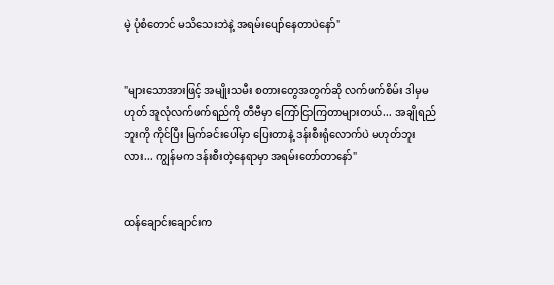မဲ့ ပုံစံတောင် မသိသေးဘဲနဲ့ အရမ်းပျော်နေတာပဲနော်"


"များသောအားဖြင့် အမျိုးသမီး စတားတွေအတွက်ဆို လက်ဖက်စိမ်း ဒါမှမဟုတ် အူလုံလက်ဖက်ရည်ကို တီဗီမှာ ကြော်ငြာကြတာများတယ်... အချိုရည်ဘူးကို ကိုင်ပြီး မြက်ခင်းပေါ်မှာ ပြေးတာနဲ့ ဒန်းစီးရုံလောက်ပဲ မဟုတ်ဘူးလား... ကျွန်မက ဒန်းစီးတဲ့နေရာမှာ အရမ်းတော်တာနော်"


ထန်ချောင်းချောင်းက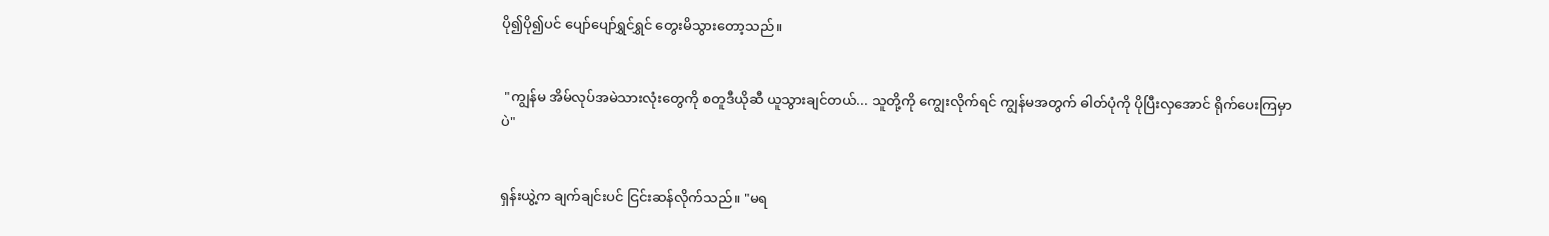ပို၍ပို၍ပင် ပျော်ပျော်ရွှင်ရွှင် တွေးမိသွားတော့သည်။


 "ကျွန်မ အိမ်လုပ်အမဲသားလုံးတွေကို စတူဒီယိုဆီ ယူသွားချင်တယ်... သူတို့ကို ကျွေးလိုက်ရင် ကျွန်မအတွက် ဓါတ်ပုံကို ပိုပြီးလှအောင် ရိုက်ပေးကြမှာပဲ"


ရှန်းယွဲ့က ချက်ချင်းပင် ငြင်းဆန်လိုက်သည်။ "မရ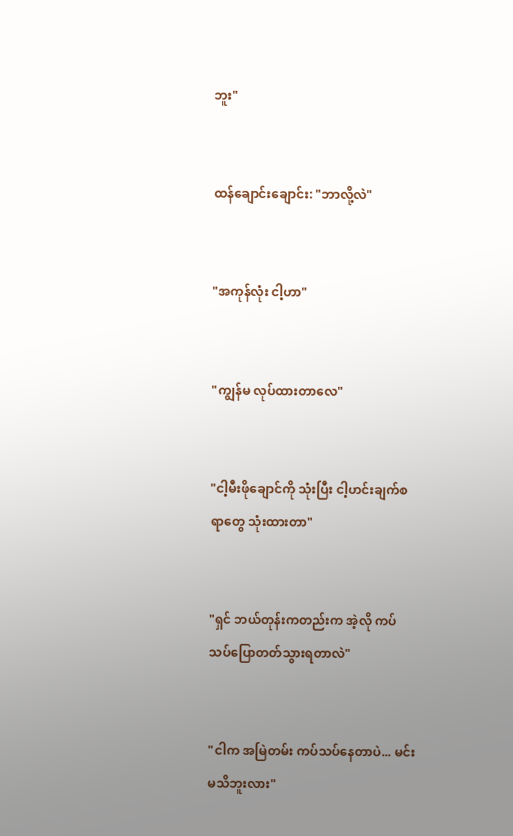ဘူး"


ထန်ချောင်းချောင်း: "ဘာလို့လဲ"


"အကုန်လုံး ငါ့ဟာ"


"ကျွန်မ လုပ်ထားတာလေ"


"ငါ့မီးဖိုချောင်ကို သုံးပြီး ငါ့ဟင်းချက်စရာတွေ သုံးထားတာ"


"ရှင် ဘယ်တုန်းကတည်းက အဲ့လို ကပ်သပ်ပြောတတ်သွားရတာလဲ"


"ငါက အမြဲတမ်း ကပ်သပ်နေတာပဲ... မင်း မသိဘူးလား"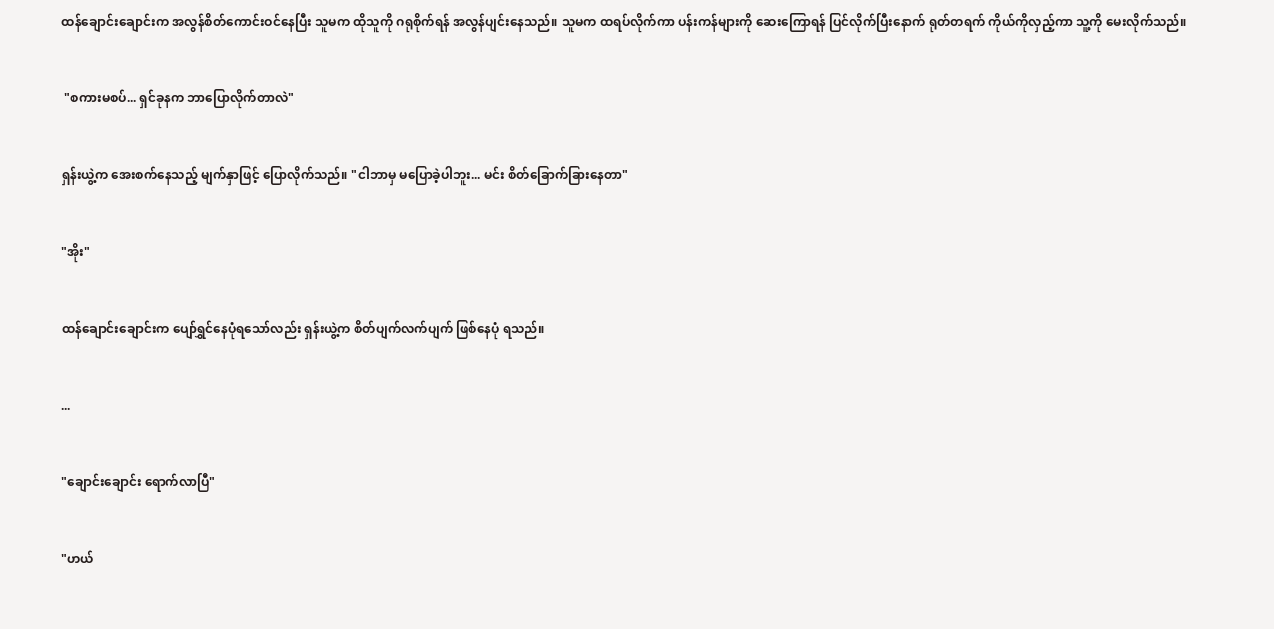ထန်ချောင်းချောင်းက အလွန်စိတ်ကောင်းဝင်နေပြီး သူမက ထိုသူကို ဂရုစိုက်ရန် အလွန်ပျင်းနေသည်။ သူမက ထရပ်လိုက်ကာ ပန်းကန်များကို ဆေးကြောရန် ပြင်လိုက်ပြီးနောက် ရုတ်တရက် ကိုယ်ကိုလှည့်ကာ သူ့ကို မေးလိုက်သည်။


 "စကားမစပ်... ရှင်ခုနက ဘာပြောလိုက်တာလဲ"


ရှန်းယွဲ့က အေးစက်နေသည့် မျက်နှာဖြင့် ပြောလိုက်သည်။ "ငါဘာမှ မပြောခဲ့ပါဘူး... မင်း စိတ်ခြောက်ခြားနေတာ"


"အိုး"


ထန်ချောင်းချောင်းက ပျော်ရွှင်နေပုံရသော်လည်း ရှန်းယွဲ့က စိတ်ပျက်လက်ပျက် ဖြစ်နေပုံ ရသည်။


...


"ချောင်းချောင်း ရောက်လာပြီ"


"ဟယ်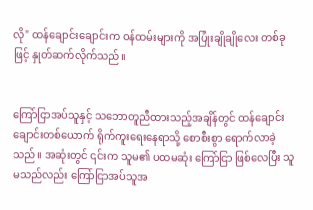လို" ထန်ချောင်းချောင်းက ဝန်ထမ်းများကို အပြုံးချိုချိုလေး တစ်ခုဖြင့် နှုတ်ဆက်လိုက်သည်။


ကြော်ငြာအပ်သူနှင့် သဘောတူညီထားသည့်အချိန်တွင် ထန်ချောင်းချောင်းတစ်ယောက် ရိုက်ကူးရေးနေရာသို့ စောစီးစွာ ရောက်လာခဲ့သည်။ အဆုံးတွင် ၎င်းက သူမ၏ ပထမဆုံး ကြော်ငြာ ဖြစ်လေပြီး သူမသည်လည်း ကြော်ငြာအပ်သူအ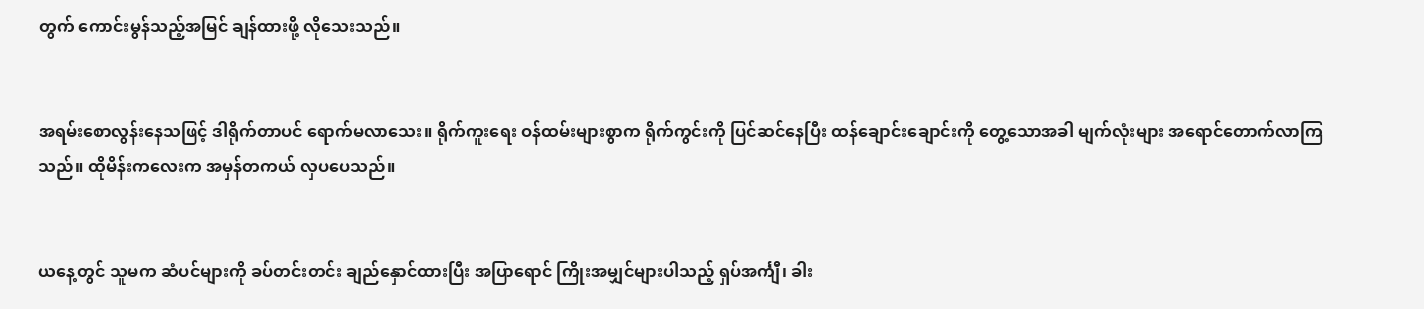တွက် ကောင်းမွန်သည့်အမြင် ချန်ထားဖို့ လိုသေးသည်။


အရမ်းစောလွန်းနေသဖြင့် ဒါရိုက်တာပင် ရောက်မလာသေး။ ရိုက်ကူးရေး ဝန်ထမ်းများစွာက ရိုက်ကွင်းကို ပြင်ဆင်နေပြီး ထန်ချောင်းချောင်းကို တွေ့သောအခါ မျက်လုံးများ အရောင်တောက်လာကြသည်။ ထိုမိန်းကလေးက အမှန်တကယ် လှပပေသည်။


ယနေ့တွင် သူမက ဆံပင်များကို ခပ်တင်းတင်း ချည်နှောင်ထားပြီး အပြာရောင် ကြိုးအမျှင်များပါသည့် ရှပ်အင်္ကျီ၊ ခါး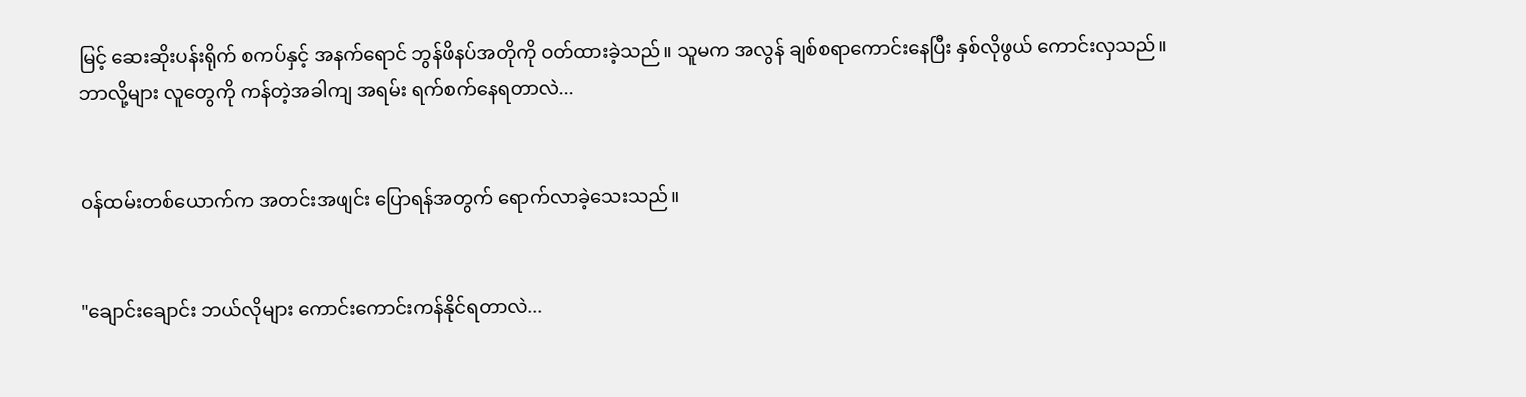မြင့် ဆေးဆိုးပန်းရိုက် စကပ်နှင့် အနက်ရောင် ဘွန်ဖိနပ်အတိုကို ဝတ်ထားခဲ့သည်။ သူမက အလွန် ချစ်စရာကောင်းနေပြီး နှစ်လိုဖွယ် ကောင်းလှသည်။ ဘာလို့များ လူတွေကို ကန်တဲ့အခါကျ အရမ်း ရက်စက်နေရတာလဲ...


ဝန်ထမ်းတစ်ယောက်က အတင်းအဖျင်း ပြောရန်အတွက် ရောက်လာခဲ့သေးသည်။


"ချောင်းချောင်း ဘယ်လိုများ ကောင်းကောင်းကန်နိုင်ရတာလဲ...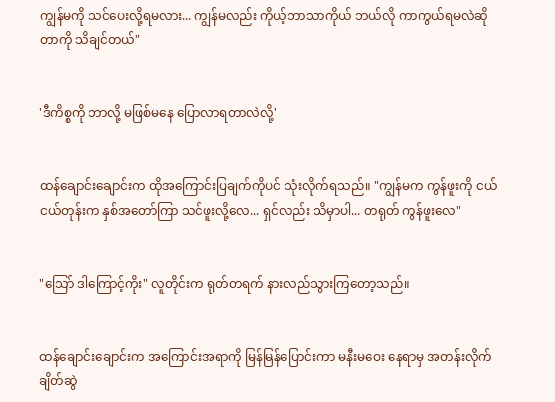ကျွန်မကို သင်ပေးလို့ရမလား... ကျွန်မလည်း ကိုယ့်ဘာသာကိုယ် ဘယ်လို ကာကွယ်ရမလဲဆိုတာကို သိချင်တယ်"


'ဒီကိစ္စကို ဘာလို့ မဖြစ်မနေ ပြောလာရတာလဲလို့'


ထန်ချောင်းချောင်းက ထိုအကြောင်းပြချက်ကိုပင် သုံးလိုက်ရသည်။ "ကျွန်မက ကွန်ဖူးကို ငယ်ငယ်တုန်းက နှစ်အတော်ကြာ သင်ဖူးလို့လေ... ရှင်လည်း သိမှာပါ... တရုတ် ကွန်ဖူးလေ"


"သြော် ဒါကြောင့်ကိုး" လူတိုင်းက ရုတ်တရက် နားလည်သွားကြတော့သည်။


ထန်ချောင်းချောင်းက အကြောင်းအရာကို မြန်မြန်ပြောင်းကာ မနီးမဝေး နေရာမှ အတန်းလိုက် ချိတ်ဆွဲ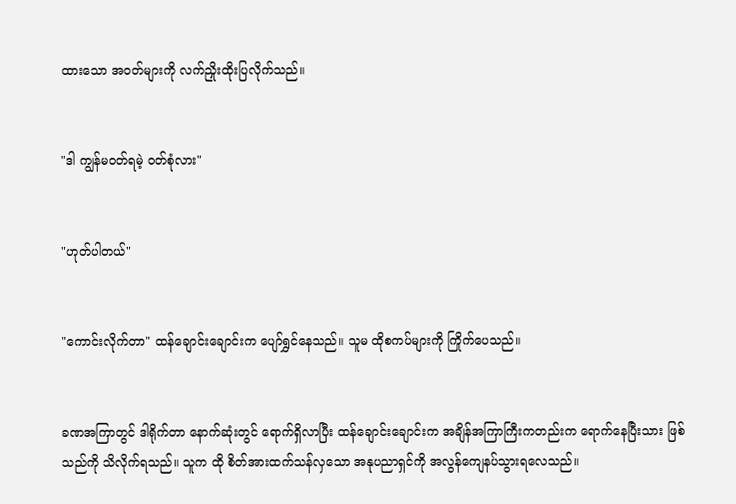ထားသော အဝတ်များကို လက်ညှိုးထိုးပြလိုက်သည်။


"ဒါ ကျွန်မဝတ်ရမဲ့ ဝတ်စုံလား"


"ဟုတ်ပါတယ်"


"ကောင်းလိုက်တာ" ထန်ချောင်းချောင်းက ပျော်ရွှင်နေသည်။ သူမ ထိုစကပ်များကို ကြိုက်ပေသည်။


ခဏအကြာတွင် ဒါရိုက်တာ နောက်ဆုံးတွင် ရောက်ရှိလာပြီး ထန်ချောင်းချောင်းက အချိန်အကြာကြီးကတည်းက ရောက်နေပြီးသား ဖြစ်သည်ကို သိလိုက်ရသည်။ သူက ထို စိတ်အားထက်သန်လှသော အနုပညာရှင်ကို အလွန်ကျေနပ်သွားရလေသည်။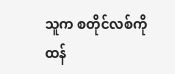သူက စတိုင်လစ်ကို ထန်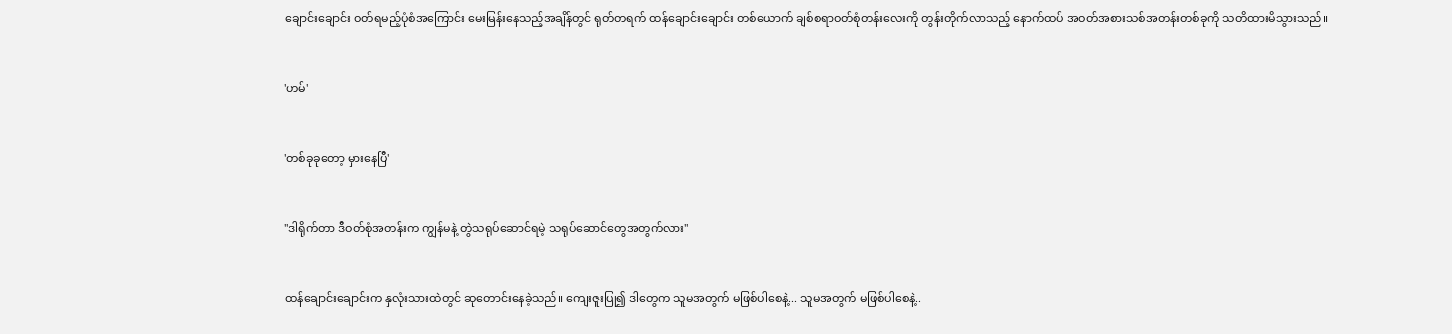ချောင်းချောင်း ဝတ်ရမည့်ပုံစံအကြောင်း မေးမြန်းနေသည့်အချိန်တွင် ရုတ်တရက် ထန်ချောင်းချောင်း တစ်ယောက် ချစ်စရာဝတ်စုံတန်းလေးကို တွန်းတိုက်လာသည့် နောက်ထပ် အဝတ်အစားသစ်အတန်းတစ်ခုကို သတိထားမိသွားသည်။


'ဟမ်'


'တစ်ခုခုတော့ မှားနေပြီ'


"ဒါရိုက်တာ ဒီဝတ်စုံအတန်းက ကျွန်မနဲ့ တွဲသရုပ်ဆောင်ရမဲ့ သရုပ်ဆောင်တွေအတွက်လား"


ထန်ချောင်းချောင်းက နှလုံးသားထဲတွင် ဆုတောင်းနေခဲ့သည်။ ကျေးဇူးပြု၍ ဒါတွေက သူမအတွက် မဖြစ်ပါစေနဲ့... သူမအတွက် မဖြစ်ပါစေနဲ့..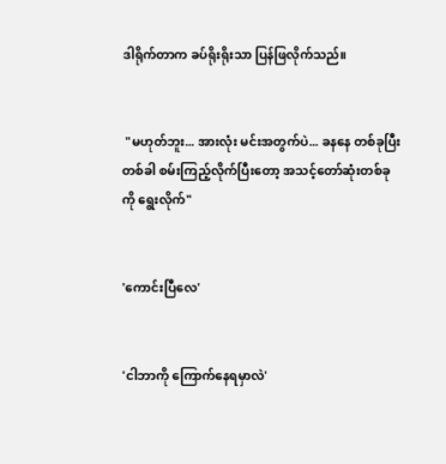ဒါရိုက်တာက ခပ်ရိုးရိုးသာ ပြန်ဖြလိုက်သည်။


 "မဟုတ်ဘူး... အားလုံး မင်းအတွက်ပဲ... ခနနေ တစ်ခုပြီး တစ်ခါ စမ်းကြည့်လိုက်ပြီးတော့ အသင့်တော်ဆုံးတစ်ခုကို ရွေးလိုက်"


'ကောင်းပြီလေ'


'ငါဘာကို ကြောက်နေရမှာလဲ'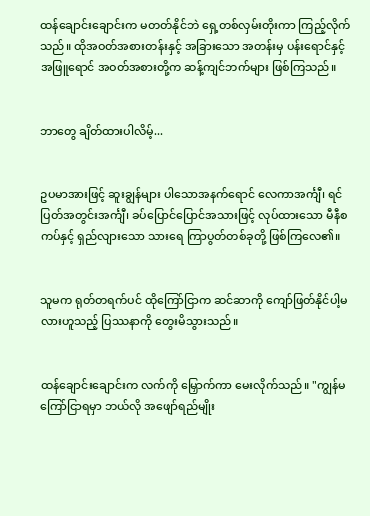ထန်ချောင်းချောင်းက မတတ်နိုင်ဘဲ ရှေ့တစ်လှမ်းတိုးကာ ကြည့်လိုက်သည်။ ထိုအဝတ်အစားတန်းနှင့် အခြားသော အတန်းမှ ပန်းရောင်နှင့် အဖြူရောင် အဝတ်အစားတို့က ဆန့်ကျင်ဘက်များ ဖြစ်ကြသည်။


ဘာတွေ ချိတ်ထားပါလိမ့်...


ဥပမာအားဖြင့် ဆူးချွန်များ ပါသောအနက်ရောင် လေကာအင်္ကျီ၊ ရင်ပြတ်အတွင်းအင်္ကျီ၊ ခပ်ပြောင်ပြောင်အသားဖြင့် လုပ်ထားသော မီနီစကပ်နှင့် ရှည်လျားသော သားရေ ကြာပွတ်တစ်ခုတို့ ဖြစ်ကြလေ၏။


သူမက ရုတ်တရက်ပင် ထိုကြော်ငြာက ဆင်ဆာကို ကျော်ဖြတ်နိုင်ပါ့မလားဟူသည့် ပြဿနာကို တွေးမိသွားသည်။


ထန်ချောင်းချောင်းက လက်ကို မြှောက်ကာ မေးလိုက်သည်။ "ကျွန်မကြော်ငြာရမှာ ဘယ်လို အဖျော်ရည်မျိုး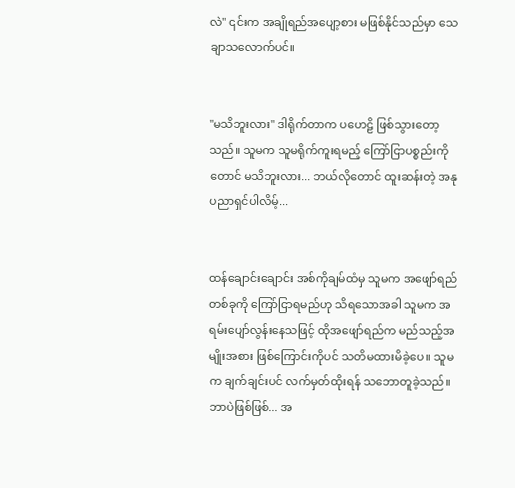လဲ" ၎င်းက အချိုရည်အပျော့စား မဖြစ်နိုင်သည်မှာ သေချာသလောက်ပင်။


"မသိဘူးလား" ဒါရိုက်တာက ပဟေဠိ ဖြစ်သွားတော့သည်။ သူမက သူမရိုက်ကူးရမည့် ကြော်ငြာပစ္စည်းကိုတောင် မသိဘူးလား... ဘယ်လိုတောင် ထူးဆန်းတဲ့ အနုပညာရှင်ပါလိမ့်...


ထန်ချောင်းချောင်း အစ်ကိုချမ်ထံမှ သူမက အဖျော်ရည်တစ်ခုကို ကြော်ငြာရမည်ဟု သိရသောအခါ သူမက အရမ်းပျော်လွန်းနေသဖြင့် ထိုအဖျော်ရည်က မည်သည့်အမျိုးအစား ဖြစ်ကြောင်းကိုပင် သတိမထားမိခဲ့ပေ။ သူမက ချက်ချင်းပင် လက်မှတ်ထိုးရန် သဘောတူခဲ့သည်။ ဘာပဲဖြစ်ဖြစ်... အ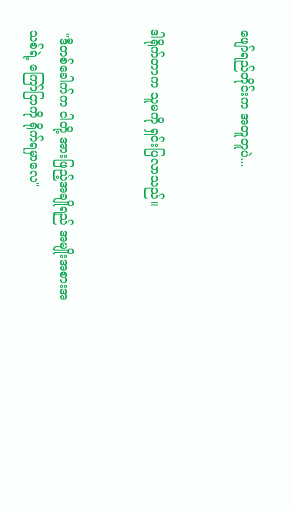ဖျော်ရည်တိုင်းက အတူတူပဲ...


ဒါရိုက်တာက သူမကို ရှင်းပြလာသည်။


 "ဒီတစ်ခေါက်က ငါတို့ အားဖြည့်အချိုရည် အမျိုးအစားအသစ်ရဲ့ ကြော်ငြာကို ရိုက်ရမှာလေ"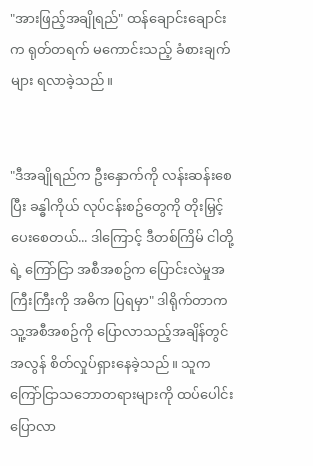"အားဖြည့်အချိုရည်" ထန်ချောင်းချောင်းက ရုတ်တရက် မကောင်းသည့် ခံစားချက်များ ရလာခဲ့သည်။


"ဒီအချိုရည်က ဦးနှောက်ကို လန်းဆန်းစေပြီး ခန္ဓါကိုယ် လုပ်ငန်းစဥ်တွေကို တိုးမြှင့်ပေးစေတယ်... ဒါကြောင့် ဒီတစ်ကြိမ် ငါတို့ရဲ့ ကြော်ငြာ အစီအစဥ်က ပြောင်းလဲမှုအကြီးကြီးကို အဓိက ပြရမှာ" ဒါရိုက်တာက သူ့အစီအစဥ်ကို ပြောလာသည့်အချိန်တွင် အလွန် စိတ်လှုပ်ရှားနေခဲ့သည်။ သူက ကြော်ငြာသဘောတရားများကို ထပ်ပေါင်းပြောလာ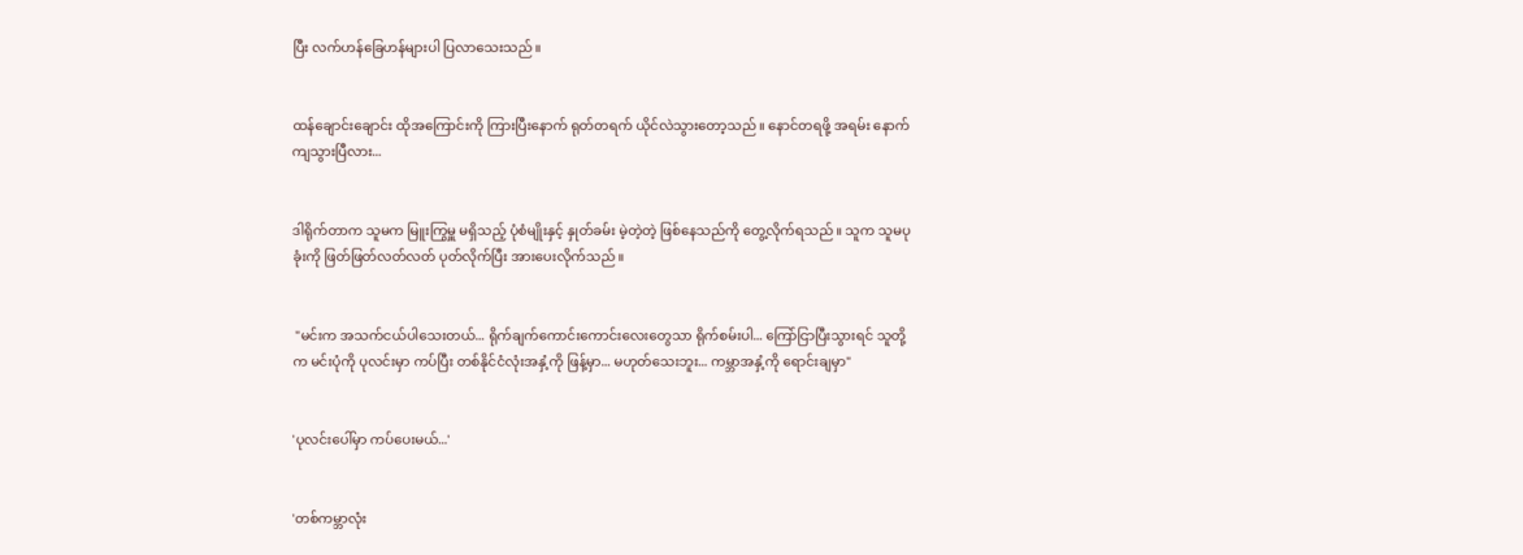ပြီး လက်ဟန်ခြေဟန်များပါ ပြလာသေးသည်။


ထန်ချောင်းချောင်း ထိုအကြောင်းကို ကြားပြီးနောက် ရုတ်တရက် ယိုင်လဲသွားတော့သည်။ နောင်တရဖို့ အရမ်း နောက်ကျသွားပြီလား...


ဒါရိုက်တာက သူမက မြူးကြွမှူ မရှိသည့် ပုံစံမျိုးနှင့် နှုတ်ခမ်း မဲ့တဲ့တဲ့ ဖြစ်နေသည်ကို တွေ့လိုက်ရသည်။ သူက သူမပုခုံးကို ဖြတ်ဖြတ်လတ်လတ် ပုတ်လိုက်ပြီး အားပေးလိုက်သည်။


 "မင်းက အသက်ငယ်ပါသေးတယ်... ရိုက်ချက်ကောင်းကောင်းလေးတွေသာ ရိုက်စမ်းပါ... ကြော်ငြာပြီးသွားရင် သူတို့က မင်းပုံကို ပုလင်းမှာ ကပ်ပြီး တစ်နိုင်ငံလုံးအနှံ့ကို ဖြန့်မှာ... မဟုတ်သေးဘူး... ကမ္ဘာအနှံ့ကို ရောင်းချမှာ"


'ပုလင်းပေါ်မှာ ကပ်ပေးမယ်...'


'တစ်ကမ္ဘာလုံး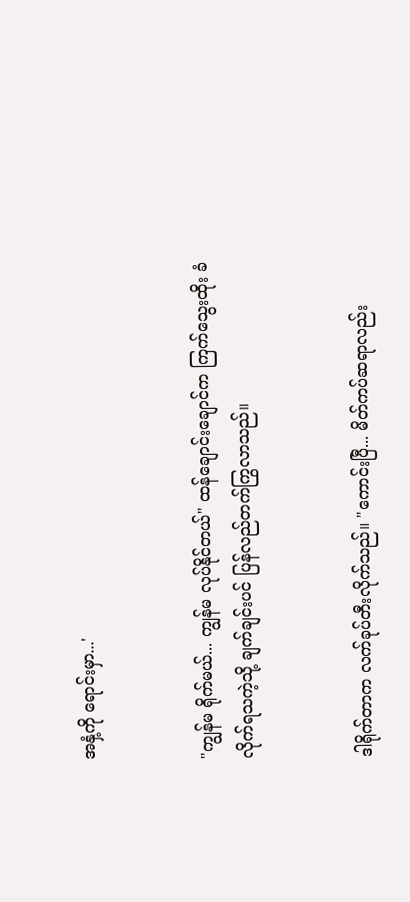အနှံ့ကို ရောင်းမှာ...'


"ကျွန်မ ရိုက်မယ်... ကျွန်မ လုပ်နိုင်တယ်" ထန်ချောင်းချောင်က ကြက်သွေးထိုး ခံလိုက်ရသကဲ့သို့ ချက်ချင်းပင် ပြန်လည်တက်ကြွလာသည်။


ဒါရိုက်တာက လက်ခုပ်တီးလိုက်သည်။ "ကောင်းပြီ... မိတ်ကပ်ဆရာလည်း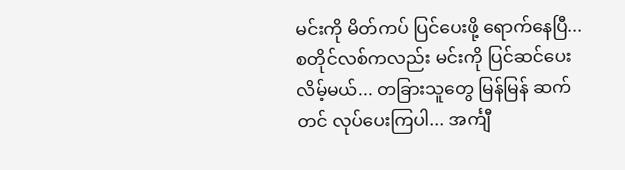မင်းကို မိတ်ကပ် ပြင်ပေးဖို့ ရောက်နေပြီ... စတိုင်လစ်ကလည်း မင်းကို ပြင်ဆင်ပေးလိမ့်မယ်... တခြားသူတွေ မြန်မြန် ဆက်တင် လုပ်ပေးကြပါ... အင်္ကျီ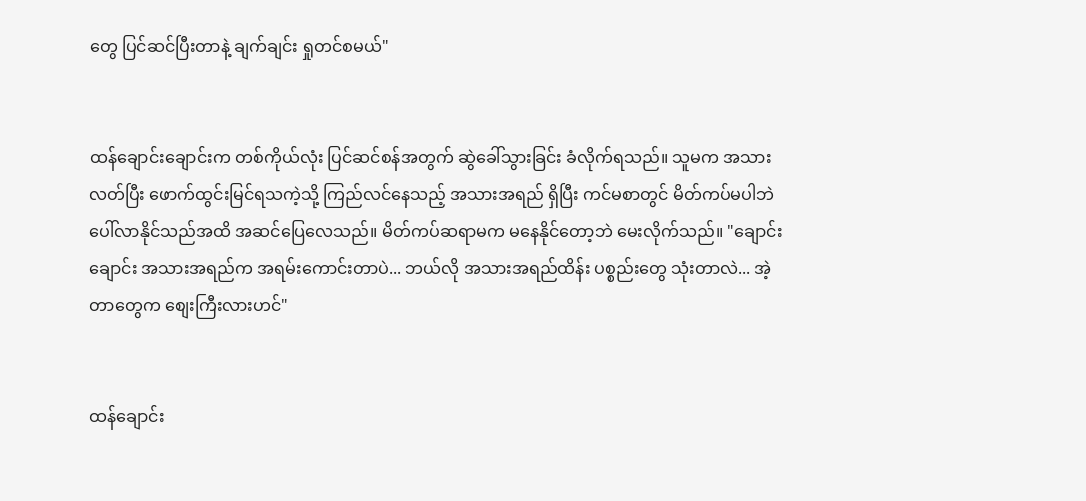တွေ ပြင်ဆင်ပြီးတာနဲ့ ချက်ချင်း ရှုတင်စမယ်"


ထန်ချောင်းချောင်းက တစ်ကိုယ်လုံး ပြင်ဆင်စန်အတွက် ဆွဲခေါ်သွားခြင်း ခံလိုက်ရသည်။ သူမက အသားလတ်ပြီး ဖောက်ထွင်းမြင်ရသကဲ့သို့ ကြည်လင်နေသည့် အသားအရည် ရှိပြီး ကင်မစာတွင် မိတ်ကပ်မပါဘဲ ပေါ်လာနိုင်သည်အထိ အဆင်ပြေလေသည်။ မိတ်ကပ်ဆရာမက မနေနိုင်တော့ဘဲ မေးလိုက်သည်။ "ချောင်းချောင်း အသားအရည်က အရမ်းကောင်းတာပဲ... ဘယ်လို အသားအရည်ထိန်း ပစ္စည်းတွေ သုံးတာလဲ... အဲ့တာတွေက စျေးကြီးလားဟင်"


ထန်ချောင်း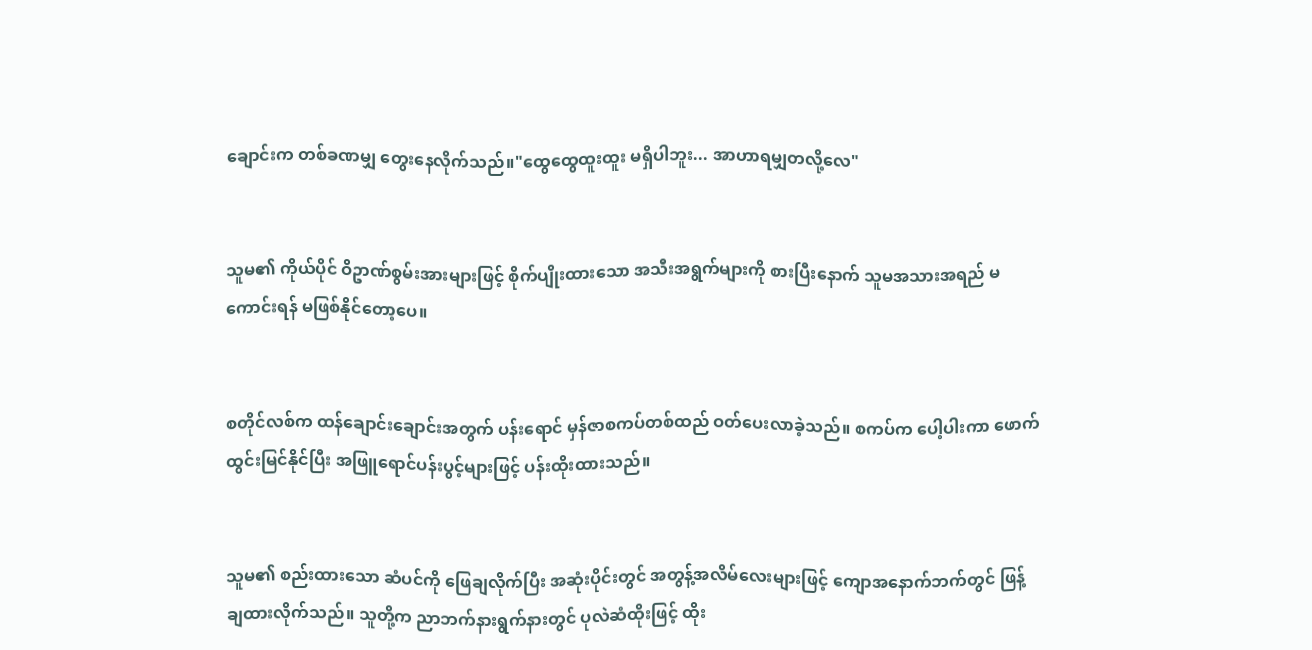ချောင်းက တစ်ခဏမျှ တွေးနေလိုက်သည်။"ထွေထွေထူးထူး မရှိပါဘူး... အာဟာရမျှတလို့လေ"


သူမ၏ ကိုယ်ပိုင် ဝိဥာဏ်စွမ်းအားများဖြင့် စိုက်ပျိုးထားသော အသီးအရွက်များကို စားပြီးနောက် သူမအသားအရည် မကောင်းရန် မဖြစ်နိုင်တော့ပေ။


စတိုင်လစ်က ထန်ချောင်းချောင်းအတွက် ပန်းရောင် မှန်ဇာစကပ်တစ်ထည် ဝတ်ပေးလာခဲ့သည်။ စကပ်က ပေါ့ပါးကာ ဖောက်ထွင်းမြင်နိုင်ပြီး အဖြူရောင်ပန်းပွင့်များဖြင့် ပန်းထိုးထားသည်။


သူမ၏ စည်းထားသော ဆံပင်ကို ဖြေချလိုက်ပြီး အဆုံးပိုင်းတွင် အတွန့်အလိမ်လေးများဖြင့် ကျောအနောက်ဘက်တွင် ဖြန့်ချထားလိုက်သည်။ သူတို့က ညာဘက်နားရွက်နားတွင် ပုလဲဆံထိုးဖြင့် ထိုး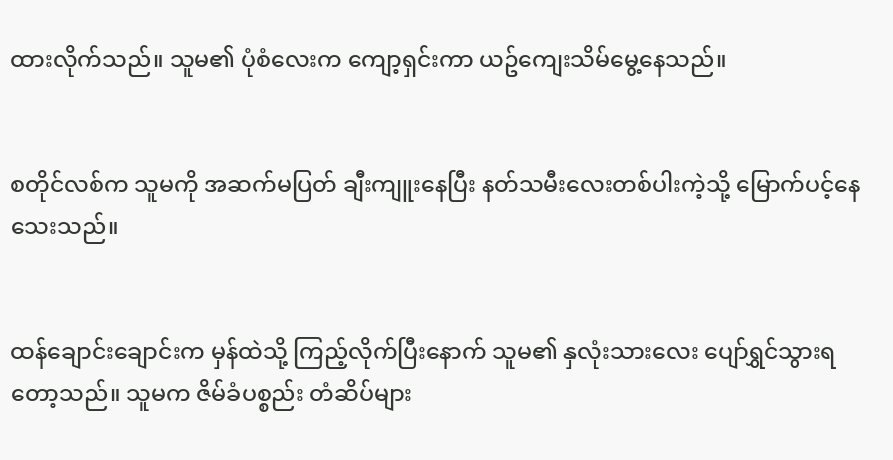ထားလိုက်သည်။ သူမ၏ ပုံစံလေးက ကျော့ရှင်းကာ ယဥ်ကျေးသိမ်မွေ့နေသည်။


စတိုင်လစ်က သူမကို အဆက်မပြတ် ချီးကျူးနေပြီး နတ်သမီးလေးတစ်ပါးကဲ့သို့ မြောက်ပင့်နေသေးသည်။


ထန်ချောင်းချောင်းက မှန်ထဲသို့ ကြည့်လိုက်ပြီးနောက် သူမ၏ နှလုံးသားလေး ပျော်ရွှင်သွားရတော့သည်။ သူမက ဇိမ်ခံပစ္စည်း တံဆိပ်များ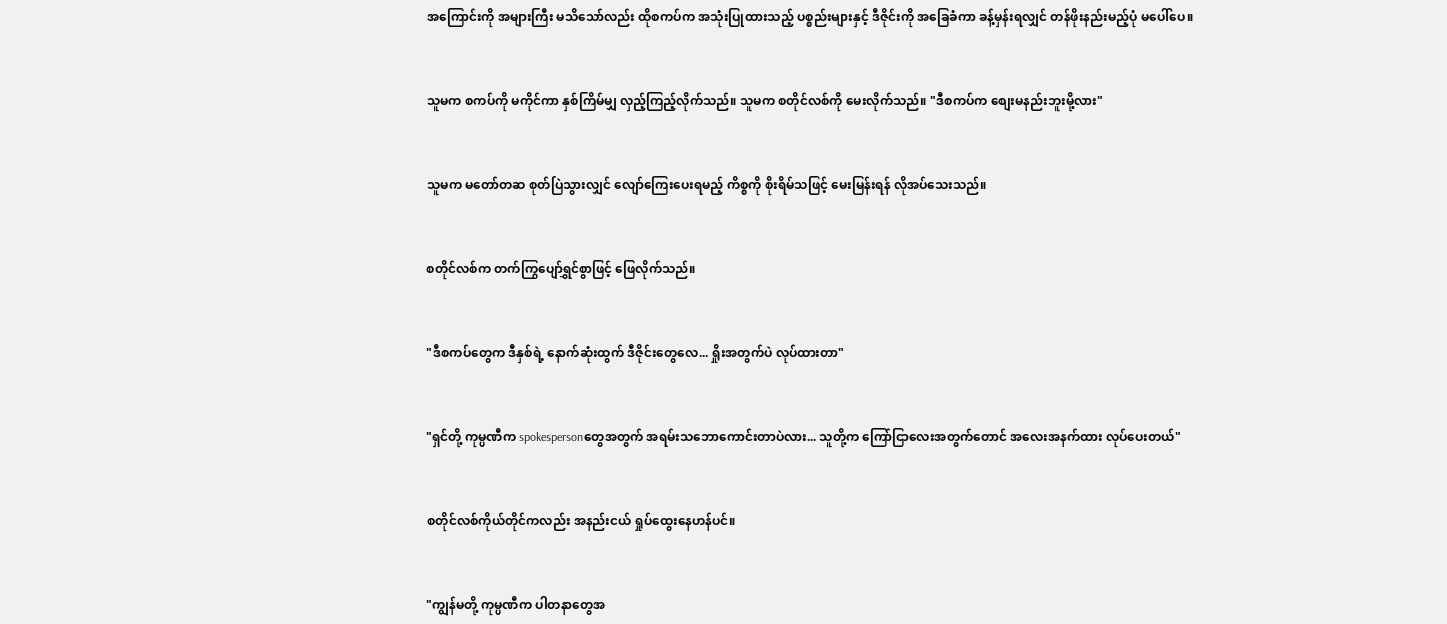အကြောင်းကို အများကြီး မသိသော်လည်း ထိုစကပ်က အသုံးပြုထားသည့် ပစ္စည်းများနှင့် ဒီဇိုင်းကို အခြေခံကာ ခန့်မှန်းရလျှင် တန်ဖိုးနည်းမည့်ပုံ မပေါ်ပေ။


သူမက စကပ်ကို မကိုင်ကာ နှစ်ကြိမ်မျှ လှည့်ကြည့်လိုက်သည်။ သူမက စတိုင်လစ်ကို မေးလိုက်သည်။ "ဒီစကပ်က စျေးမနည်းဘူးမို့လား"


သူမက မတော်တဆ စုတ်ပြဲသွားလျှင် လျော်ကြေးပေးရမည့် ကိစ္စကို စိုးရိမ်သဖြင့် မေးမြန်းရန် လိုအပ်သေးသည်။


စတိုင်လစ်က တက်ကြွပျော်ရွှင်စွာဖြင့် ဖြေလိုက်သည်။


"ဒီစကပ်တွေက ဒီနှစ်ရဲ့ နောက်ဆုံးထွက် ဒီဇိုင်းတွေလေ... ရှိုးအတွက်ပဲ လုပ်ထားတာ"


"ရှင်တို့ ကုမ္ပဏီက spokespersonတွေအတွက် အရမ်းသဘောကောင်းတာပဲလား... သူတို့က ကြော်ငြာလေးအတွက်တောင် အလေးအနက်ထား လုပ်ပေးတယ်"


စတိုင်လစ်ကိုယ်တိုင်ကလည်း အနည်းငယ် ရှုပ်ထွေးနေဟန်ပင်။


"ကျွန်မတို့ ကုမ္ပဏီက ပါတနာတွေအ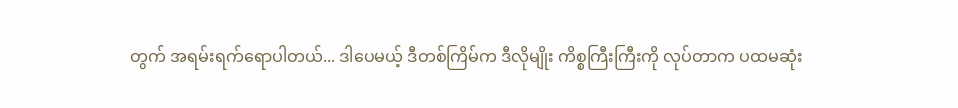တွက် အရမ်းရက်ရောပါတယ်... ဒါပေမယ့် ဒီတစ်ကြိမ်က ဒီလိုမျိုး ကိစ္စကြီးကြီးကို လုပ်တာက ပထမဆုံး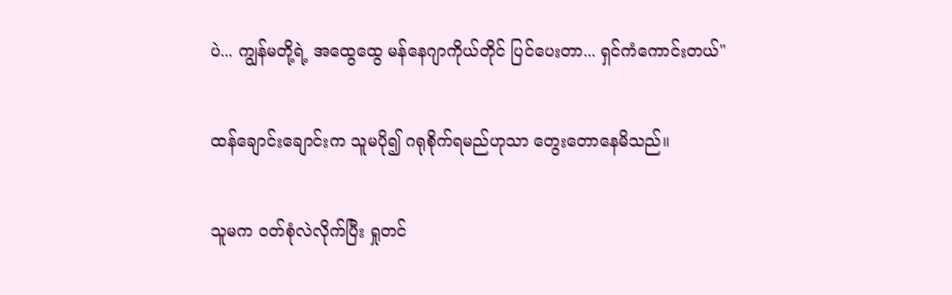ပဲ... ကျွန်မတို့ရဲ့ အထွေထွေ မန်နေဂျာကိုယ်တိုင် ပြင်ပေးတာ... ရှင်ကံကောင်းတယ်"


ထန်ချောင်းချောင်းက သူမပို၍ ဂရုစိုက်ရမည်ဟုသာ တွေးတောနေမိသည်။


သူမက ဝတ်စုံလဲလိုက်ပြီး ရှုတင်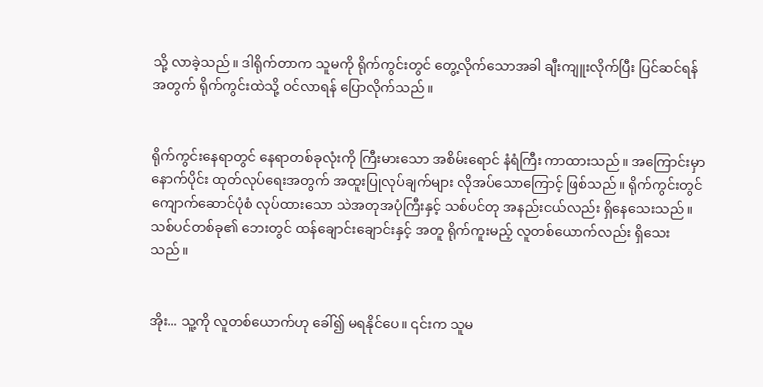သို့ လာခဲ့သည်။ ဒါရိုက်တာက သူမကို ရိုက်ကွင်းတွင် တွေ့လိုက်သောအခါ ချီးကျူးလိုက်ပြီး ပြင်ဆင်ရန်အတွက် ရိုက်ကွင်းထဲသို့ ဝင်လာရန် ပြောလိုက်သည်။


ရိုက်ကွင်းနေရာတွင် နေရာတစ်ခုလုံးကို ကြီးမားသော အစိမ်းရောင် နံရံကြီး ကာထားသည်။ အကြောင်းမှာ နောက်ပိုင်း ထုတ်လုပ်ရေးအတွက် အထူးပြုလုပ်ချက်များ လိုအပ်သောကြောင့် ဖြစ်သည်။ ရိုက်ကွင်းတွင် ကျောက်ဆောင်ပုံစံ လုပ်ထားသော သဲအတုအပုံကြီးနှင့် သစ်ပင်တု အနည်းငယ်လည်း ရှိနေသေးသည်။ သစ်ပင်တစ်ခု၏ ဘေးတွင် ထန်ချောင်းချောင်းနှင့် အတူ ရိုက်ကူးမည့် လူတစ်ယောက်လည်း ရှိသေးသည်။


အိုး... သူ့ကို လူတစ်ယောက်ဟု ခေါ်၍ မရနိုင်ပေ။ ၎င်းက သူမ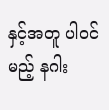နှင့်အတူ ပါဝင်မည့် နဂါး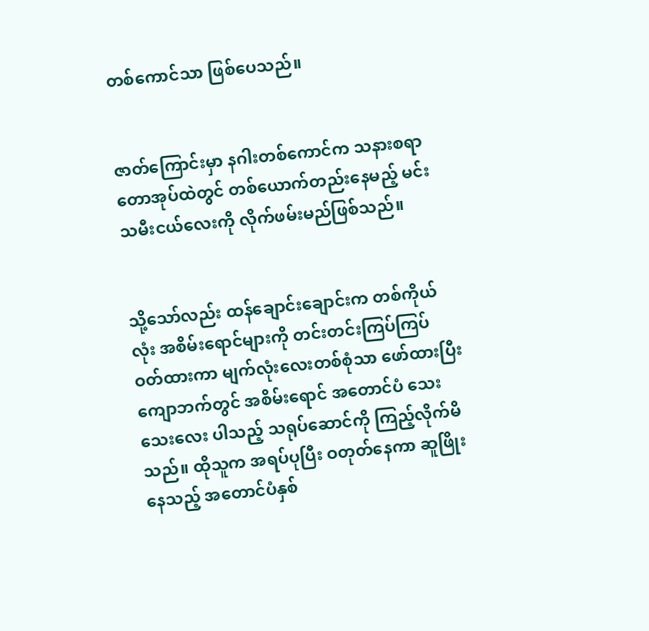တစ်ကောင်သာ ဖြစ်ပေသည်။


ဇာတ်ကြောင်းမှာ နဂါးတစ်ကောင်က သနားစရာ တောအုပ်ထဲတွင် တစ်ယောက်တည်းနေမည့် မင်းသမီးငယ်လေးကို လိုက်ဖမ်းမည်ဖြစ်သည်။


သို့သော်လည်း ထန်ချောင်းချောင်းက တစ်ကိုယ်လုံး အစိမ်းရောင်များကို တင်းတင်းကြပ်ကြပ် ဝတ်ထားကာ မျက်လုံးလေးတစ်စုံသာ ဖော်ထားပြီး ကျောဘက်တွင် အစိမ်းရောင် အတောင်ပံ သေးသေးလေး ပါသည့် သရုပ်ဆောင်ကို ကြည့်လိုက်မိသည်။ ထိုသူက အရပ်ပုပြီး ဝတုတ်နေကာ ဆူဖြိုးနေသည့် အတောင်ပံနှစ်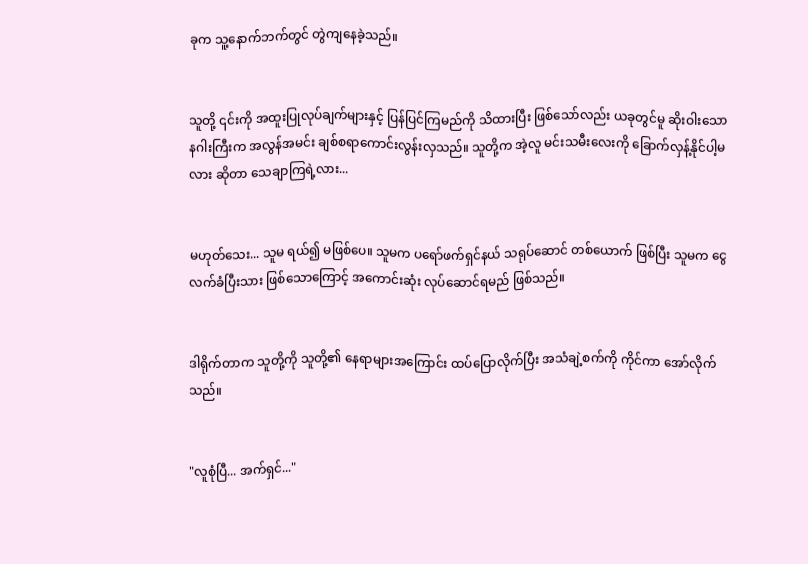ခုက သူ့နောက်ဘက်တွင် တွဲကျနေခဲ့သည်။


သူတို့ ၎င်းကို အထူးပြုလုပ်ချက်များနှင့် ပြန်ပြင်ကြမည်ကို သိထားပြီး ဖြစ်သော်လည်း ယခုတွင်မူ ဆိုးဝါးသော နဂါးကြီးက အလွန်အမင်း ချစ်စရာကောင်းလွန်းလှသည်။ သူတို့က အဲ့လူ မင်းသမီးလေးကို ခြောက်လှန့်နိုင်ပါ့မလား ဆိုတာ သေချာကြရဲ့လား...


မဟုတ်သေး... သူမ ရယ်၍ မဖြစ်ပေ။ သူမက ပရော်ဖက်ရှင်နယ် သရုပ်ဆောင် တစ်ယောက် ဖြစ်ပြီး သူမက ငွေလက်ခံပြီးသား ဖြစ်သောကြောင့် အကောင်းဆုံး လုပ်ဆောင်ရမည် ဖြစ်သည်။


ဒါရိုက်တာက သူတို့ကို သူတို့၏ နေရာများအကြောင်း ထပ်ပြောလိုက်ပြီး အသံချဲ့စက်ကို ကိုင်ကာ အော်လိုက်သည်။


"လူစုံပြီ... အက်ရှင်..."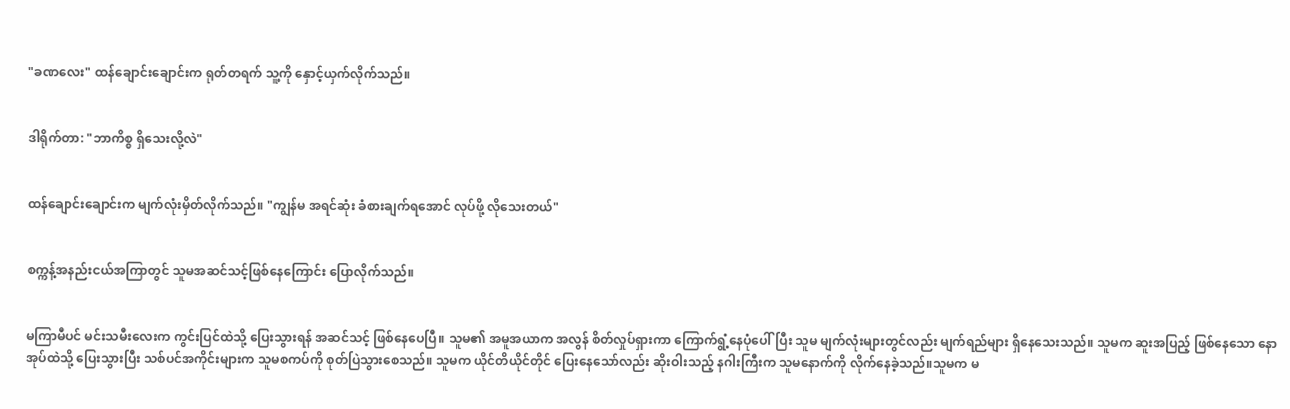"ခဏလေး" ထန်ချောင်းချောင်းက ရုတ်တရက် သူ့ကို နှောင့်ယှက်လိုက်သည်။


ဒါရိုက်တာ: "ဘာကိစ္စ ရှိသေးလို့လဲ"


ထန်ချောင်းချောင်းက မျက်လုံးမှိတ်လိုက်သည်။ "ကျွန်မ အရင်ဆုံး ခံစားချက်ရအောင် လုပ်ဖို့ လိုသေးတယ်"


စက္ကန့်အနည်းငယ်အကြာတွင် သူမအဆင်သင့်ဖြစ်နေကြောင်း ပြောလိုက်သည်။


မကြာမီပင် မင်းသမီးလေးက ကွင်းပြင်ထဲသို့ ပြေးသွားရန် အဆင်သင့် ဖြစ်နေပေပြီ။ သူမ၏ အမူအယာက အလွန် စိတ်လှုပ်ရှားကာ ကြောက်ရွံ့နေပုံပေါ်ပြီး သူမ မျက်လုံးများတွင်လည်း မျက်ရည်များ ရှိနေသေးသည်။ သူမက ဆူးအပြည့် ဖြစ်နေသော နောအုပ်ထဲသို့ ပြေးသွားပြီး သစ်ပင်အကိုင်းများက သူမစကပ်ကို စုတ်ပြဲသွားစေသည်။ သူမက ယိုင်တိယိုင်တိုင် ပြေးနေသော်လည်း ဆိုးဝါးသည့် နဂါးကြီးက သူမနောက်ကို လိုက်နေခဲ့သည်။သူမက မ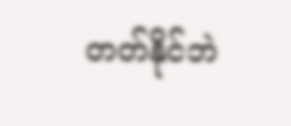တတ်နိုင်ဘဲ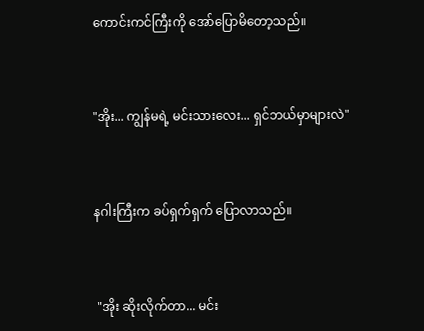ကောင်းကင်ကြီးကို အော်ပြောမိတော့သည်။


"အိုး... ကျွန်မရဲ့ မင်းသားလေး... ရှင်ဘယ်မှာများလဲ"


နဂါးကြီးက ခပ်ရှက်ရှက် ပြောလာသည်။


 "အိုး ဆိုးလိုက်တာ... မင်း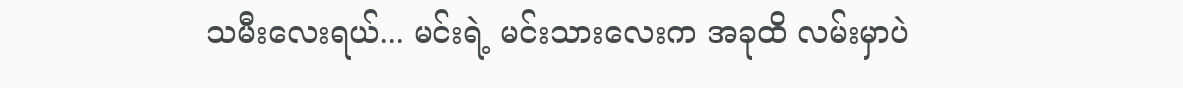သမီးလေးရယ်... မင်းရဲ့ မင်းသားလေးက အခုထိ လမ်းမှာပဲ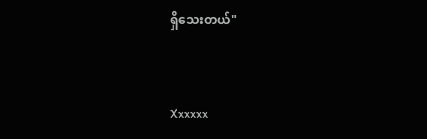ရှိသေးတယ်"


Xxxxxx